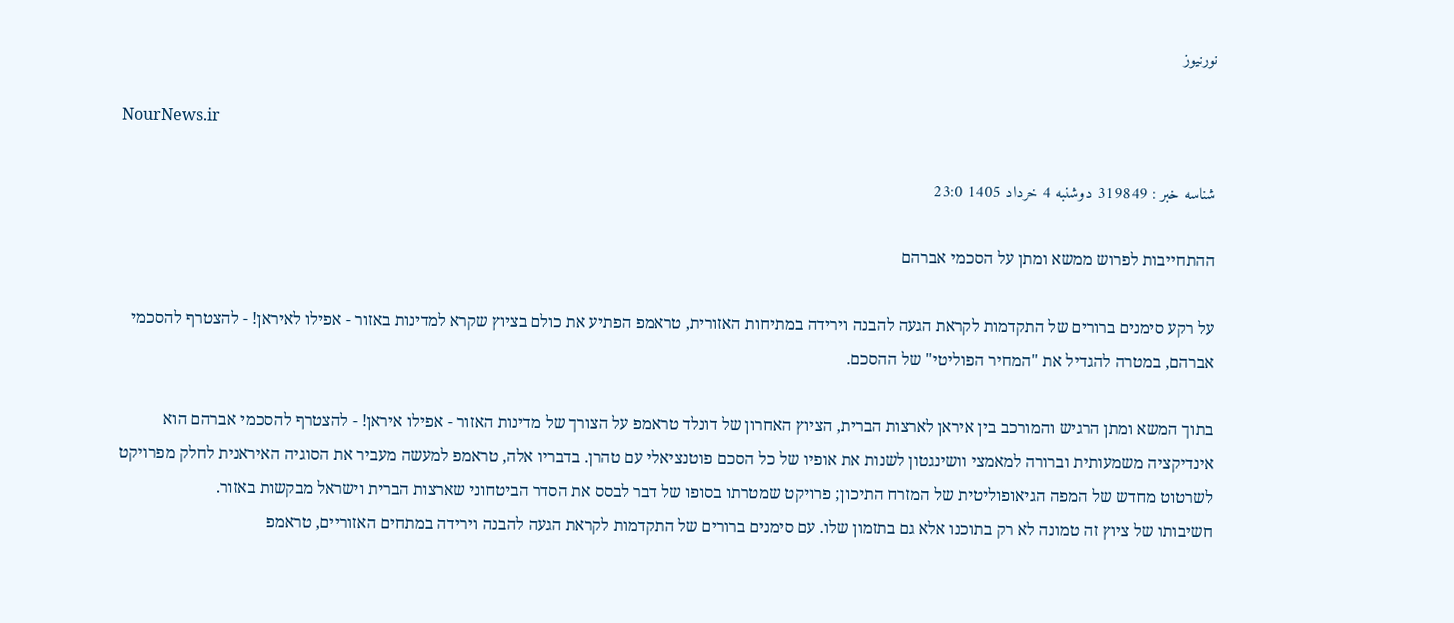نورنیوز

NourNews.ir

شناسه خبر : 319849 دوشنبه 4 خرداد 1405 23:0

ההתחייבות לפרוש ממשא ומתן על הסכמי אברהם

על רקע סימנים ברורים של התקדמות לקראת הגעה להבנה וירידה במתיחות האזורית, טראמפ הפתיע את כולם בציוץ שקרא למדינות באזור - אפילו לאיראן! - להצטרף להסכמי אברהם, במטרה להגדיל את "המחיר הפוליטי" של ההסכם.

בתוך המשא ומתן הרגיש והמורכב בין איראן לארצות הברית, הציוץ האחרון של דונלד טראמפ על הצורך של מדינות האזור - אפילו איראן! - להצטרף להסכמי אברהם הוא אינדיקציה משמעותית וברורה למאמצי וושינגטון לשנות את אופיו של כל הסכם פוטנציאלי עם טהרן. בדבריו אלה, טראמפ למעשה מעביר את הסוגיה האיראנית לחלק מפרויקט לשרטוט מחדש של המפה הגיאופוליטית של המזרח התיכון; פרויקט שמטרתו בסופו של דבר לבסס את הסדר הביטחוני שארצות הברית וישראל מבקשות באזור.
חשיבותו של ציוץ זה טמונה לא רק בתוכנו אלא גם בתזמון שלו. עם סימנים ברורים של התקדמות לקראת הגעה להבנה וירידה במתחים האזוריים, טראמפ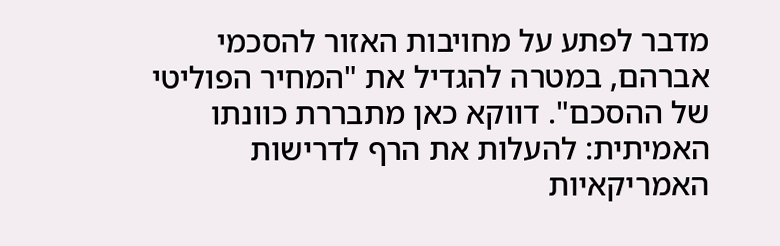מדבר לפתע על מחויבות האזור להסכמי אברהם, במטרה להגדיל את "המחיר הפוליטי של ההסכם". דווקא כאן מתבררת כוונתו האמיתית: להעלות את הרף לדרישות האמריקאיות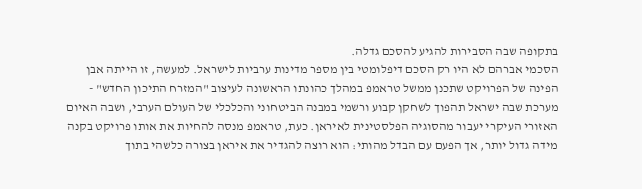בתקופה שבה הסבירות להגיע להסכם גדלה.
הסכמי אברהם לא היו רק הסכם דיפלומטי בין מספר מדינות ערביות לישראל. למעשה, זו הייתה אבן הפינה של הפרויקט שתכנן ממשל טראמפ במהלך כהונתו הראשונה לעיצוב "המזרח התיכון החדש" - מערכת שבה ישראל תהפוך לשחקן קבוע ורשמי במבנה הביטחוני והכלכלי של העולם הערבי, ושבה האיום האזורי העיקרי יעבור מהסוגיה הפלסטינית לאיראן. כעת, טראמפ מנסה להחיות את אותו פרויקט בקנה מידה גדול יותר, אך הפעם עם הבדל מהותי: הוא רוצה להגדיר את איראן בצורה כלשהי בתוך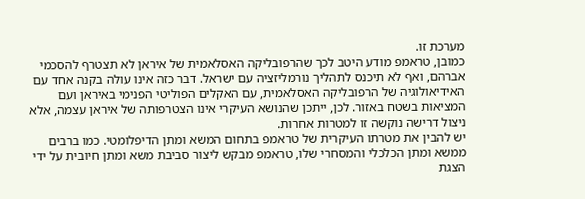מערכת זו.
כמובן, טראמפ מודע היטב לכך שהרפובליקה האסלאמית של איראן לא תצטרף להסכמי אברהם, ואף לא תיכנס לתהליך נורמליזציה עם ישראל. דבר כזה אינו עולה בקנה אחד עם האידיאולוגיה של הרפובליקה האסלאמית, עם האקלים הפוליטי הפנימי באיראן ועם המציאות בשטח באזור. לכן, ייתכן שהנושא העיקרי אינו הצטרפותה של איראן עצמה, אלא ניצול דרישה נוקשה זו למטרות אחרות.
יש להבין את מטרתו העיקרית של טראמפ בתחום המשא ומתן הדיפלומטי. כמו ברבים ממשא ומתן הכלכלי והמסחרי שלו, טראמפ מבקש ליצור סביבת משא ומתן חיובית על ידי הצגת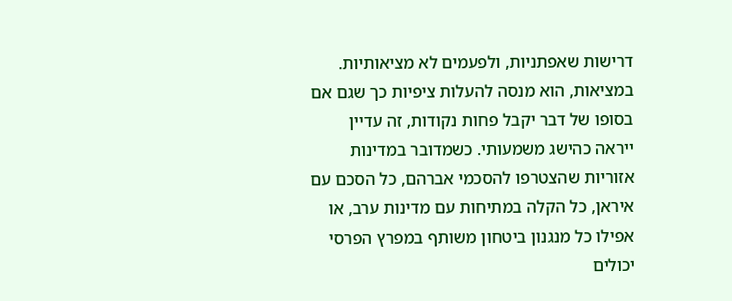דרישות שאפתניות, ולפעמים לא מציאותיות. במציאות, הוא מנסה להעלות ציפיות כך שגם אם בסופו של דבר יקבל פחות נקודות, זה עדיין ייראה כהישג משמעותי. כשמדובר במדינות אזוריות שהצטרפו להסכמי אברהם, כל הסכם עם איראן, כל הקלה במתיחות עם מדינות ערב, או אפילו כל מנגנון ביטחון משותף במפרץ הפרסי יכולים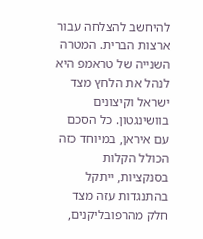להיחשב להצלחה עבור ארצות הברית. המטרה השנייה של טראמפ היא לנהל את הלחץ מצד ישראל וקיצונים בוושינגטון. כל הסכם עם איראן, במיוחד כזה הכולל הקלות בסנקציות, ייתקל בהתנגדות עזה מצד חלק מהרפובליקנים,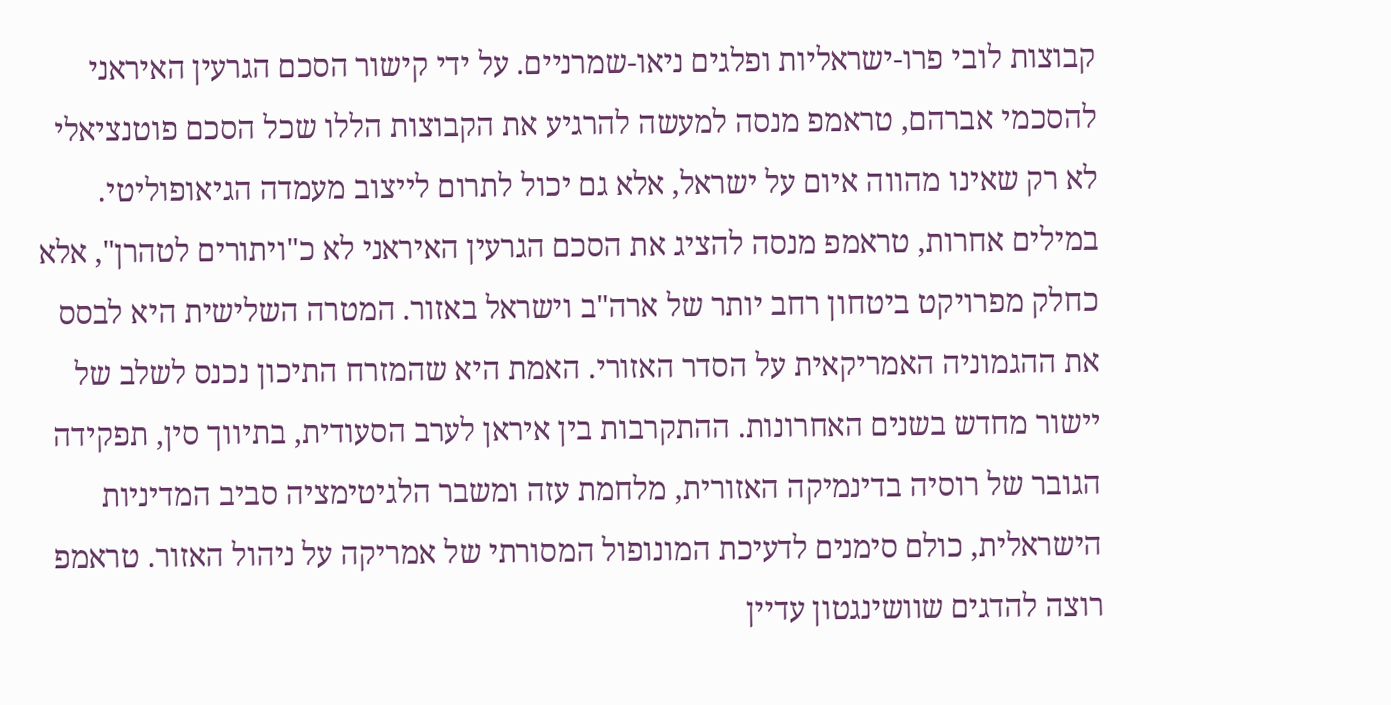קבוצות לובי פרו-ישראליות ופלגים ניאו-שמרניים. על ידי קישור הסכם הגרעין האיראני להסכמי אברהם, טראמפ מנסה למעשה להרגיע את הקבוצות הללו שכל הסכם פוטנציאלי לא רק שאינו מהווה איום על ישראל, אלא גם יכול לתרום לייצוב מעמדה הגיאופוליטי. במילים אחרות, טראמפ מנסה להציג את הסכם הגרעין האיראני לא כ"ויתורים לטהרן", אלא כחלק מפרויקט ביטחון רחב יותר של ארה"ב וישראל באזור. המטרה השלישית היא לבסס את ההגמוניה האמריקאית על הסדר האזורי. האמת היא שהמזרח התיכון נכנס לשלב של יישור מחדש בשנים האחרונות. ההתקרבות בין איראן לערב הסעודית, בתיווך סין, תפקידה הגובר של רוסיה בדינמיקה האזורית, מלחמת עזה ומשבר הלגיטימציה סביב המדיניות הישראלית, כולם סימנים לדעיכת המונופול המסורתי של אמריקה על ניהול האזור. טראמפ רוצה להדגים שוושינגטון עדיין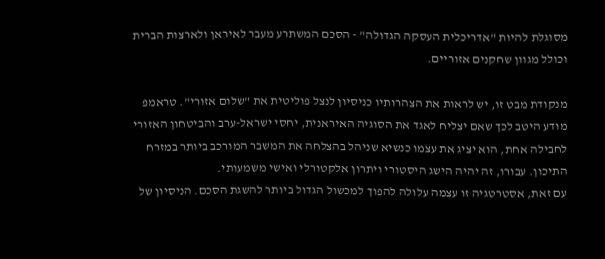מסוגלת להיות "אדריכלית העסקה הגדולה" - הסכם המשתרע מעבר לאיראן ולארצות הברית וכולל מגוון שחקנים אזוריים.

מנקודת מבט זו, יש לראות את הצהרותיו כניסיון לנצל פוליטית את "שלום אזורי". טראמפ מודע היטב לכך שאם יצליח לאגד את הסוגיה האיראנית, יחסי ישראל-ערב והביטחון האזורי לחבילה אחת, הוא יציג את עצמו כנשיא שניהל בהצלחה את המשבר המורכב ביותר במזרח התיכון. עבורו, זה יהיה הישג היסטורי ויתרון אלקטורלי ואישי משמעותי.
עם זאת, אסטרטגיה זו עצמה עלולה להפוך למכשול הגדול ביותר להשגת הסכם. הניסיון של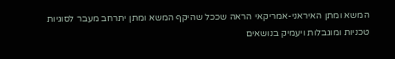המשא ומתן האיראני-אמריקאי הראה שככל שהיקף המשא ומתן יתרחב מעבר לסוגיות טכניות ומוגבלות ויעמיק בנושאים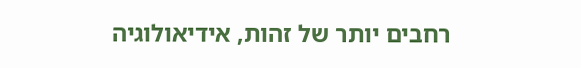רחבים יותר של זהות, אידיאולוגיה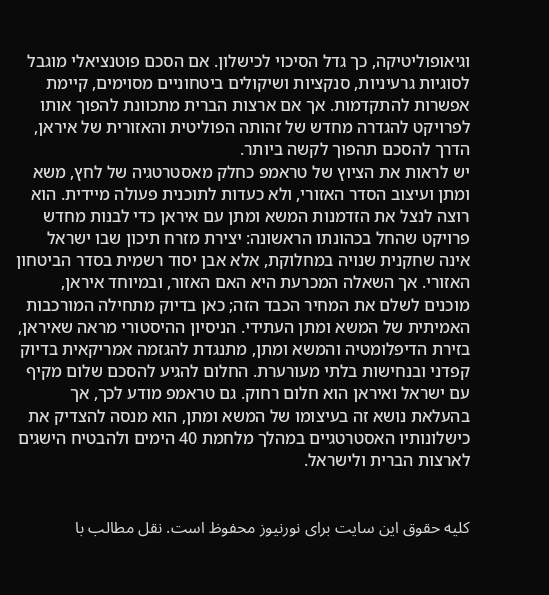וגיאופוליטיקה, כך גדל הסיכוי לכישלון. אם הסכם פוטנציאלי מוגבל לסוגיות גרעיניות, סנקציות ושיקולים ביטחוניים מסוימים, קיימת אפשרות להתקדמות. אך אם ארצות הברית מתכוונת להפוך אותו לפרויקט להגדרה מחדש של זהותה הפוליטית והאזורית של איראן, הדרך להסכם תהפוך לקשה ביותר.
יש לראות את הציוץ של טראמפ כחלק מאסטרטגיה של לחץ, משא ומתן ועיצוב הסדר האזורי, ולא כעדות לתוכנית פעולה מיידית. הוא רוצה לנצל את הזדמנות המשא ומתן עם איראן כדי לבנות מחדש פרויקט שהחל בכהונתו הראשונה: יצירת מזרח תיכון שבו ישראל אינה שחקנית שנויה במחלוקת, אלא אבן יסוד רשמית בסדר הביטחון האזורי. אך השאלה המכרעת היא האם האזור, ובמיוחד איראן, מוכנים לשלם את המחיר הכבד הזה; כאן בדיוק מתחילה המורכבות האמיתית של המשא ומתן העתידי. הניסיון ההיסטורי מראה שאיראן, בזירת הדיפלומטיה והמשא ומתן, מתנגדת להגזמה אמריקאית בדיוק קפדני ובנחישות בלתי מעורערת. החלום להגיע להסכם שלום מקיף עם ישראל ואיראן הוא חלום רחוק. גם טראמפ מודע לכך, אך בהעלאת נושא זה בעיצומו של המשא ומתן, הוא מנסה להצדיק את כישלונותיו האסטרטגיים במהלך מלחמת 40 הימים ולהבטיח הישגים לארצות הברית ולישראל.


کلیه حقوق این سایت برای نورنیوز محفوظ است. نقل مطالب با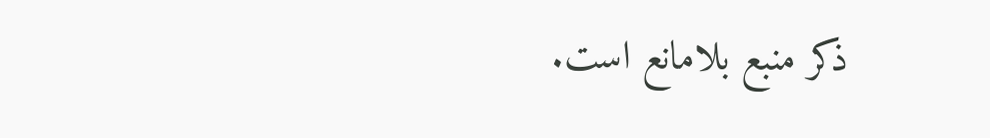ذکر منبع بلامانع است.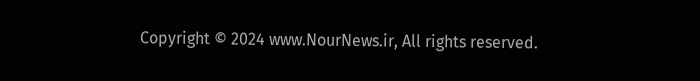Copyright © 2024 www.NourNews.ir, All rights reserved.